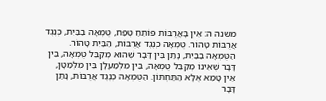משנה ה: אֵין בָּאֲרֻבּוֹת פּוֹתֵחַ טֶפַח, טֻמְאָה בַבַּיִת, כְּנֶגֶד אֲרֻבּוֹת טָהוֹר. טֻמְאָה כְנֶגֶד אֲרֻבּוֹת, הַבַּיִת טָהוֹר. הַטֻּמְאָה בַבַּיִת, נָתַן בֵּין דָּבָר שֶׁהוּא מְקַבֵּל טֻמְאָה, בֵּין דָּבָר שֶׁאֵינוֹ מְקַבֵּל טֻמְאָה, בֵּין מִלְמַעְלָן בֵּין מִלְּמַטָּן, אֵין טָמֵא אֶלָּא הַתַּחְתּוֹן. הַטֻּמְאָה כְנֶגֶד אֲרֻבּוֹת, נָתַן דָּבָר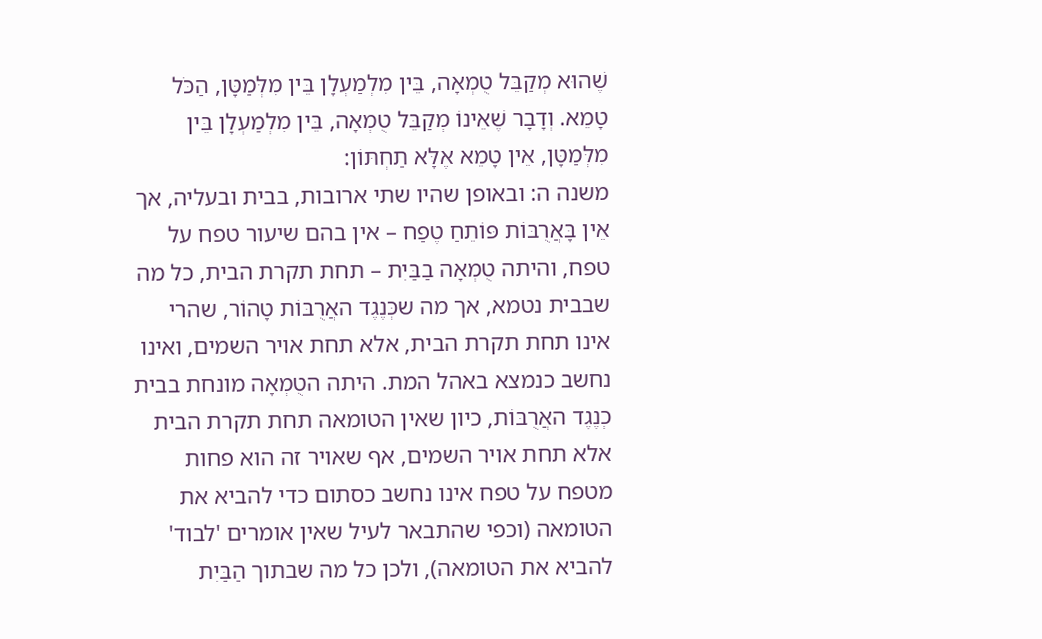שֶׁהוּא מְקַבֵּל טֻמְאָה, בֵּין מִלְמַעְלָן בֵּין מִלְּמַטָּן, הַכֹּל טָמֵא. וְדָבָר שֶׁאֵינוֹ מְקַבֵּל טֻמְאָה, בֵּין מִלְמַעְלָן בֵּין מִלְּמַטָּן, אֵין טָמֵא אֶלָּא תַחְתּוֹן:
משנה ה: ובאופן שהיו שתי ארובות, בבית ובעליה, אך אֵין בָּאֲרֻבּוֹת פּוֹתֵחַ טֶפַח – אין בהם שיעור טפח על טפח, והיתה טֻמְאָה בַבַּיִת – תחת תקרת הבית, כל מה שבבית נטמא, אך מה שכְּנֶגֶד האֲרֻבּוֹת טָהוֹר, שהרי אינו תחת תקרת הבית, אלא תחת אויר השמים, ואינו נחשב כנמצא באהל המת. היתה הטֻמְאָה מונחת בבית כְנֶגֶד האֲרֻבּוֹת, כיון שאין הטומאה תחת תקרת הבית אלא תחת אויר השמים, אף שאויר זה הוא פחות מטפח על טפח אינו נחשב כסתום כדי להביא את הטומאה (וכפי שהתבאר לעיל שאין אומרים 'לבוד' להביא את הטומאה), ולכן כל מה שבתוך הַבַּיִת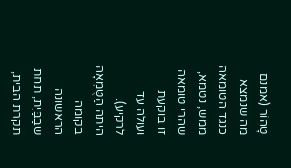טָהוֹר (אמנם מה שנמצא כנגד הטומאה ממש, נטמא, שהרי טומאה זו בוקעת ועולה עד לרקיע).
היתה הַטֻּמְאָה בקומה הראשונה שבַבַּיִת, תחת תקרת הבית,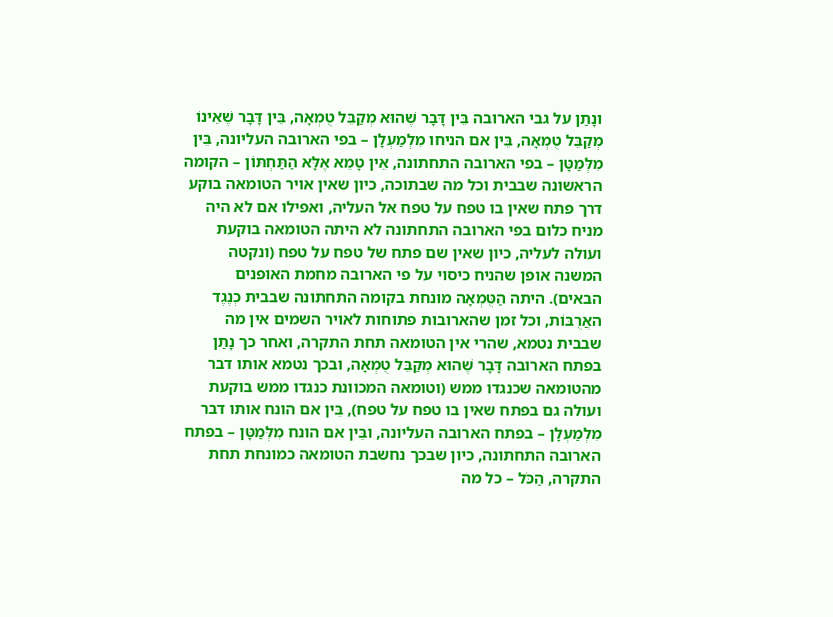ונָתַן על גבי הארובה בֵּין דָּבָר שֶׁהוּא מְקַבֵּל טֻמְאָה, בֵּין דָּבָר שֶׁאֵינוֹ מְקַבֵּל טֻמְאָה, בֵּין אם הניחו מִלְמַעְלָן – בפי הארובה העליונה, בֵּין מִלְּמַטָּן – בפי הארובה התחתונה, אֵין טָמֵא אֶלָּא הַתַּחְתּוֹן – הקומה הראשונה שבבית וכל מה שבתוכה, כיון שאין אויר הטומאה בוקע דרך פתח שאין בו טפח על טפח אל העליה, ואפילו אם לא היה מניח כלום בפי הארובה התחתונה לא היתה הטומאה בוקעת ועולה לעליה, כיון שאין שם פתח של טפח על טפח (ונקטה המשנה אופן שהניח כיסוי על פי הארובה מחמת האופנים הבאים). היתה הַטֻּמְאָה מונחת בקומה התחתונה שבבית כְנֶגֶד האֲרֻבּוֹת, וכל זמן שהארובות פתוחות לאויר השמים אין מה שבבית נטמא, שהרי אין הטומאה תחת התקרה, ואחר כך נָתַן בפתח הארובה דָּבָר שֶׁהוּא מְקַבֵּל טֻמְאָה, ובכך נטמא אותו דבר מהטומאה שכנגדו ממש (וטומאה המכוונת כנגדו ממש בוקעת ועולה גם בפתח שאין בו טפח על טפח), בֵּין אם הונח אותו דבר מִלְמַעְלָן – בפתח הארובה העליונה, ובֵּין אם הונח מִלְּמַטָּן – בפתח הארובה התחתונה, כיון שבכך נחשבת הטומאה כמונחת תחת התקרה, הַכֹּל – כל מה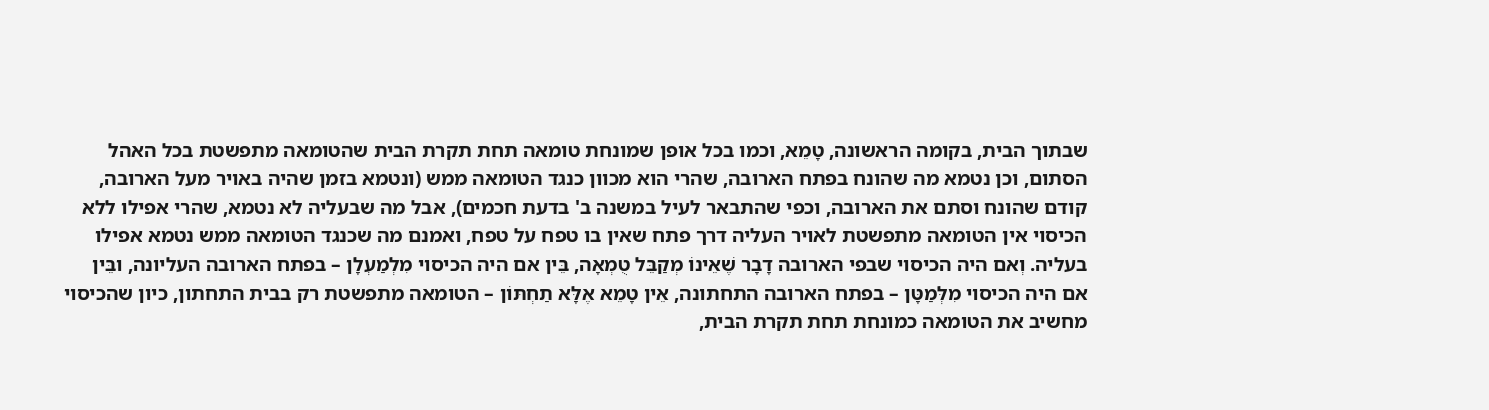שבתוך הבית, בקומה הראשונה, טָמֵא, וכמו בכל אופן שמונחת טומאה תחת תקרת הבית שהטומאה מתפשטת בכל האהל הסתום, וכן נטמא מה שהונח בפתח הארובה, שהרי הוא מכוון כנגד הטומאה ממש (ונטמא בזמן שהיה באויר מעל הארובה, קודם שהונח וסתם את הארובה, וכפי שהתבאר לעיל במשנה ב' בדעת חכמים), אבל מה שבעליה לא נטמא, שהרי אפילו ללא הכיסוי אין הטומאה מתפשטת לאויר העליה דרך פתח שאין בו טפח על טפח, ואמנם מה שכנגד הטומאה ממש נטמא אפילו בעליה. וְאם היה הכיסוי שבפי הארובה דָבָר שֶׁאֵינוֹ מְקַבֵּל טֻמְאָה, בֵּין אם היה הכיסוי מִלְמַעְלָן – בפתח הארובה העליונה, ובֵּין אם היה הכיסוי מִלְּמַטָּן – בפתח הארובה התחתונה, אֵין טָמֵא אֶלָּא תַחְתּוֹן – הטומאה מתפשטת רק בבית התחתון, כיון שהכיסוי מחשיב את הטומאה כמונחת תחת תקרת הבית,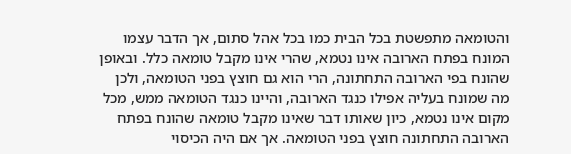והטומאה מתפשטת בכל הבית כמו בכל אהל סתום, אך הדבר עצמו המונח בפתח הארובה אינו נטמא, שהרי אינו מקבל טומאה כלל. ובאופן שהונח בפי הארובה התחתונה, הרי הוא גם חוצץ בפני הטומאה, ולכן מה שמונח בעליה אפילו כנגד הארובה, והיינו כנגד הטומאה ממש, מכל מקום אינו נטמא, כיון שאותו דבר שאינו מקבל טומאה שהונח בפתח הארובה התחתונה חוצץ בפני הטומאה. אך אם היה הכיסוי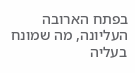בפתח הארובה העליונה, מה שמונח בעליה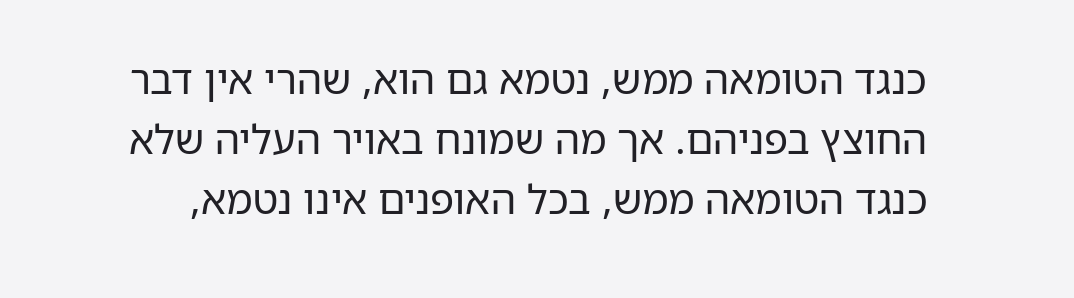כנגד הטומאה ממש, נטמא גם הוא, שהרי אין דבר החוצץ בפניהם. אך מה שמונח באויר העליה שלא כנגד הטומאה ממש, בכל האופנים אינו נטמא,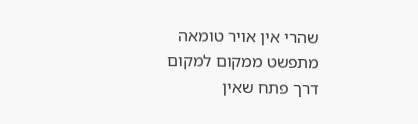שהרי אין אויר טומאה מתפשט ממקום למקום דרך פתח שאין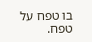בו טפח על טפח.